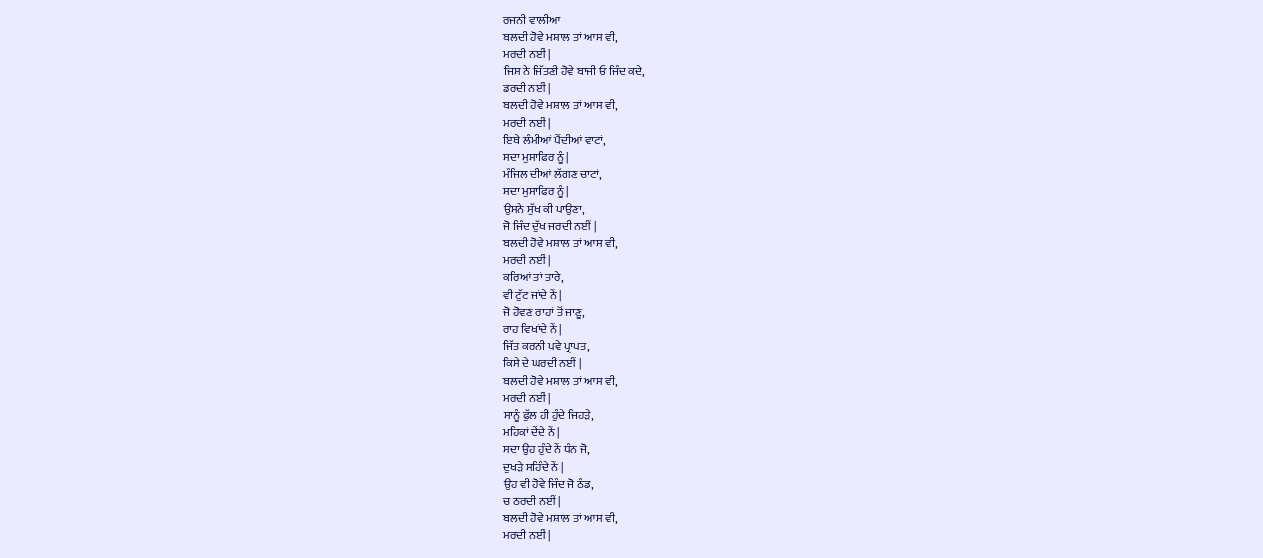ਰਜਨੀ ਵਾਲੀਆ
ਬਲਦੀ ਹੋਵੇ ਮਸ਼ਾਲ ਤਾਂ ਆਸ ਵੀ,
ਮਰਦੀ ਨਈਂ |
ਜਿਸ ਨੇ ਜਿੱਤਣੀ ਹੋਵੇ ਬਾਜੀ ਓ ਜਿੰਦ ਕਦੇ,
ਡਰਦੀ ਨਈਂ |
ਬਲਦੀ ਹੋਵੇ ਮਸ਼ਾਲ ਤਾਂ ਆਸ ਵੀ,
ਮਰਦੀ ਨਈਂ |
ਇਥੇ ਲੰਮੀਆਂ ਪੈਂਦੀਆਂ ਵਾਟਾਂ,
ਸਦਾ ਮੁਸਾਫਿਰ ਨੂੰ |
ਮੰਜਿਲ ਦੀਆਂ ਲੱਗਣ ਚਾਟਾਂ,
ਸਦਾ ਮੁਸਾਫਿਰ ਨੂੰ |
ਉਸਨੇ ਸੁੱਖ ਕੀ ਪਾਉਣਾ,
ਜੋ ਜਿੰਦ ਦੁੱਖ ਜਰਦੀ ਨਈਂ |
ਬਲਦੀ ਹੋਵੇ ਮਸ਼ਾਲ ਤਾਂ ਆਸ ਵੀ,
ਮਰਦੀ ਨਈਂ |
ਕਰਿਆਂ ਤਾਂ ਤਾਰੇ,
ਵੀ ਟੁੱਟ ਜਾਂਦੇ ਨੇਂ |
ਜੋ ਹੋਵਣ ਰਾਹਾਂ ਤੋਂ ਜਾਣੂ,
ਰਾਹ ਵਿਖਾਂਦੇ ਨੇਂ |
ਜਿੱਤ ਕਰਨੀ ਪਵੇ ਪ੍ਰਾਪਤ,
ਕਿਸੇ ਦੇ ਘਰਦੀ ਨਈਂ |
ਬਲਦੀ ਹੋਵੇ ਮਸ਼ਾਲ ਤਾਂ ਆਸ ਵੀ,
ਮਰਦੀ ਨਈਂ |
ਸਾਨੂੰ ਫੁੱਲ ਹੀ ਹੁੰਦੇ ਜਿਹੜੇ,
ਮਹਿਕਾਂ ਦੇਂਦੇ ਨੇਂ |
ਸਦਾ ਉਹ ਹੁੰਦੇ ਨੇਂ ਧੰਨ ਜੋ,
ਦੁਖੜੇ ਸਹਿੰਦੇ ਨੇਂ |
ਉਹ ਵੀ ਹੋਵੇ ਜਿੰਦ ਜੋ ਠੰਡ,
ਚ ਠਰਦੀ ਨਈਂ |
ਬਲਦੀ ਹੋਵੇ ਮਸ਼ਾਲ ਤਾਂ ਆਸ ਵੀ,
ਮਰਦੀ ਨਈਂ |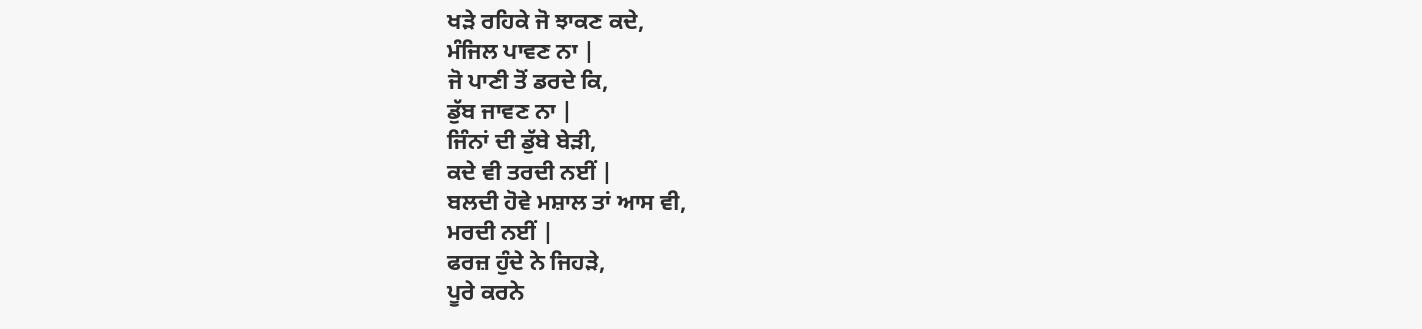ਖੜੇ ਰਹਿਕੇ ਜੋ ਝਾਕਣ ਕਦੇ,
ਮੰਜਿਲ ਪਾਵਣ ਨਾ |
ਜੋ ਪਾਣੀ ਤੋਂ ਡਰਦੇ ਕਿ,
ਡੁੱਬ ਜਾਵਣ ਨਾ |
ਜਿੰਨਾਂ ਦੀ ਡੁੱਬੇ ਬੇੜੀ,
ਕਦੇ ਵੀ ਤਰਦੀ ਨਈਂ |
ਬਲਦੀ ਹੋਵੇ ਮਸ਼ਾਲ ਤਾਂ ਆਸ ਵੀ,
ਮਰਦੀ ਨਈਂ |
ਫਰਜ਼ ਹੁੰਦੇ ਨੇ ਜਿਹੜੇ,
ਪੂਰੇ ਕਰਨੇ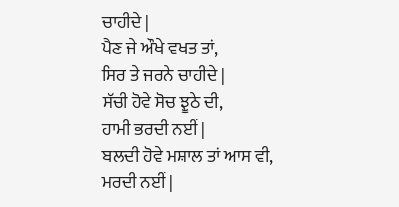ਚਾਹੀਦੇ |
ਪੈਣ ਜੇ ਔਖੇ ਵਖਤ ਤਾਂ,
ਸਿਰ ਤੇ ਜਰਨੇ ਚਾਹੀਦੇ |
ਸੱਚੀ ਹੋਵੇ ਸੋਚ ਝੂਠੇ ਦੀ,
ਹਾਮੀ ਭਰਦੀ ਨਈਂ |
ਬਲਦੀ ਹੋਵੇ ਮਸ਼ਾਲ ਤਾਂ ਆਸ ਵੀ,
ਮਰਦੀ ਨਈਂ |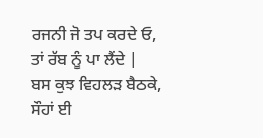ਰਜਨੀ ਜੋ ਤਪ ਕਰਦੇ ਓ,
ਤਾਂ ਰੱਬ ਨੂੰ ਪਾ ਲੈਂਦੇ |
ਬਸ ਕੁਝ ਵਿਹਲੜ ਬੈਠਕੇ,
ਸੌਹਾਂ ਈ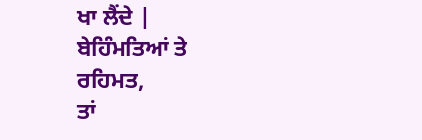ਖਾ ਲੈਂਦੇ |
ਬੇਹਿੰਮਤਿਆਂ ਤੇ ਰਹਿਮਤ,
ਤਾਂ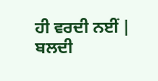ਹੀ ਵਰਦੀ ਨਈਂ |
ਬਲਦੀ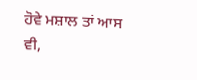ਹੋਵੇ ਮਸ਼ਾਲ ਤਾਂ ਆਸ ਵੀ,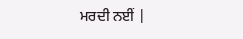ਮਰਦੀ ਨਈਂ |